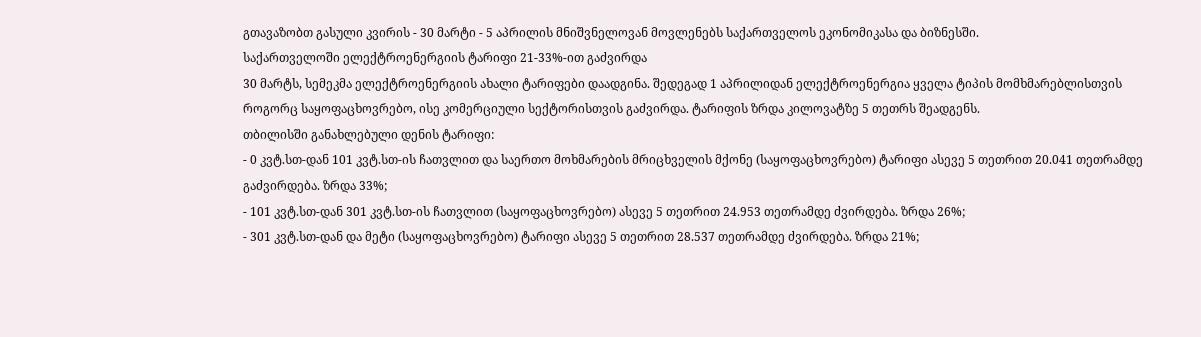გთავაზობთ გასული კვირის - 30 მარტი - 5 აპრილის მნიშვნელოვან მოვლენებს საქართველოს ეკონომიკასა და ბიზნესში.
საქართველოში ელექტროენერგიის ტარიფი 21-33%-ით გაძვირდა
30 მარტს, სემეკმა ელექტროენერგიის ახალი ტარიფები დაადგინა. შედეგად 1 აპრილიდან ელექტროენერგია ყველა ტიპის მომხმარებლისთვის როგორც საყოფაცხოვრებო, ისე კომერციული სექტორისთვის გაძვირდა. ტარიფის ზრდა კილოვატზე 5 თეთრს შეადგენს.
თბილისში განახლებული დენის ტარიფი:
- 0 კვტ.სთ-დან 101 კვტ.სთ-ის ჩათვლით და საერთო მოხმარების მრიცხველის მქონე (საყოფაცხოვრებო) ტარიფი ასევე 5 თეთრით 20.041 თეთრამდე გაძვირდება. ზრდა 33%;
- 101 კვტ.სთ-დან 301 კვტ.სთ-ის ჩათვლით (საყოფაცხოვრებო) ასევე 5 თეთრით 24.953 თეთრამდე ძვირდება. ზრდა 26%;
- 301 კვტ.სთ-დან და მეტი (საყოფაცხოვრებო) ტარიფი ასევე 5 თეთრით 28.537 თეთრამდე ძვირდება. ზრდა 21%;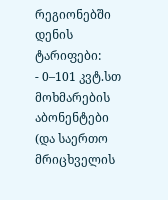რეგიონებში დენის ტარიფები:
- 0–101 კვტ.სთ მოხმარების აბონენტები (და საერთო მრიცხველის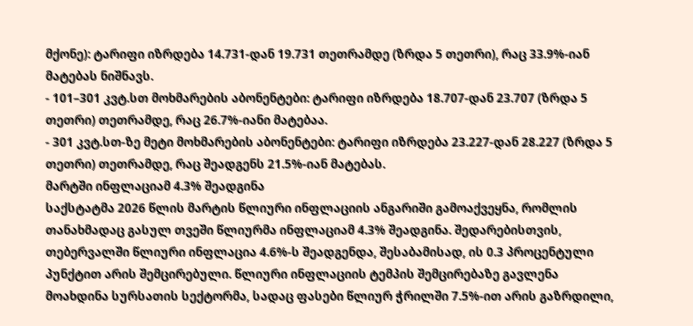მქონე): ტარიფი იზრდება 14.731-დან 19.731 თეთრამდე (ზრდა 5 თეთრი), რაც 33.9%-იან მატებას ნიშნავს.
- 101–301 კვტ.სთ მოხმარების აბონენტები: ტარიფი იზრდება 18.707-დან 23.707 (ზრდა 5 თეთრი) თეთრამდე, რაც 26.7%-იანი მატებაა.
- 301 კვტ.სთ-ზე მეტი მოხმარების აბონენტები: ტარიფი იზრდება 23.227-დან 28.227 (ზრდა 5 თეთრი) თეთრამდე, რაც შეადგენს 21.5%-იან მატებას.
მარტში ინფლაციამ 4.3% შეადგინა
საქსტატმა 2026 წლის მარტის წლიური ინფლაციის ანგარიში გამოაქვეყნა, რომლის თანახმადაც გასულ თვეში წლიურმა ინფლაციამ 4.3% შეადგინა. შედარებისთვის, თებერვალში წლიური ინფლაცია 4.6%-ს შეადგენდა, შესაბამისად, ის 0.3 პროცენტული პუნქტით არის შემცირებული. წლიური ინფლაციის ტემპის შემცირებაზე გავლენა მოახდინა სურსათის სექტორმა, სადაც ფასები წლიურ ჭრილში 7.5%-ით არის გაზრდილი,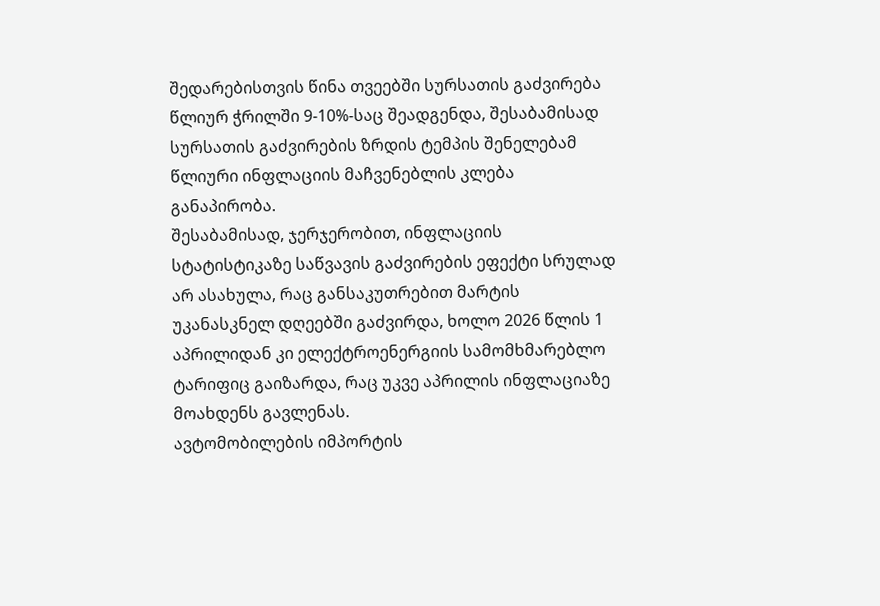შედარებისთვის წინა თვეებში სურსათის გაძვირება წლიურ ჭრილში 9-10%-საც შეადგენდა, შესაბამისად სურსათის გაძვირების ზრდის ტემპის შენელებამ წლიური ინფლაციის მაჩვენებლის კლება განაპირობა.
შესაბამისად, ჯერჯერობით, ინფლაციის სტატისტიკაზე საწვავის გაძვირების ეფექტი სრულად არ ასახულა, რაც განსაკუთრებით მარტის უკანასკნელ დღეებში გაძვირდა, ხოლო 2026 წლის 1 აპრილიდან კი ელექტროენერგიის სამომხმარებლო ტარიფიც გაიზარდა, რაც უკვე აპრილის ინფლაციაზე მოახდენს გავლენას.
ავტომობილების იმპორტის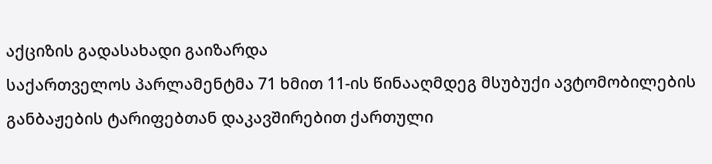აქციზის გადასახადი გაიზარდა
საქართველოს პარლამენტმა 71 ხმით 11-ის წინააღმდეგ მსუბუქი ავტომობილების განბაჟების ტარიფებთან დაკავშირებით ქართული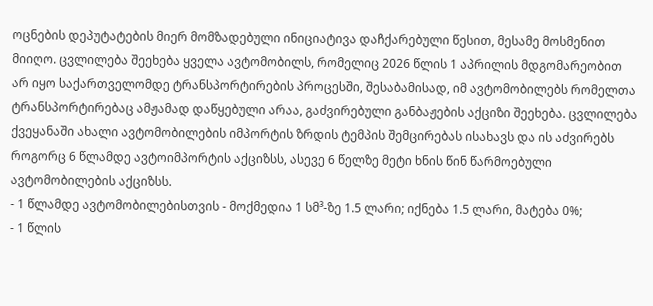ოცნების დეპუტატების მიერ მომზადებული ინიციატივა დაჩქარებული წესით, მესამე მოსმენით მიიღო. ცვლილება შეეხება ყველა ავტომობილს, რომელიც 2026 წლის 1 აპრილის მდგომარეობით არ იყო საქართველომდე ტრანსპორტირების პროცესში, შესაბამისად, იმ ავტომობილებს რომელთა ტრანსპორტირებაც ამჟამად დაწყებული არაა, გაძვირებული განბაჟების აქციზი შეეხება. ცვლილება ქვეყანაში ახალი ავტომობილების იმპორტის ზრდის ტემპის შემცირებას ისახავს და ის აძვირებს როგორც 6 წლამდე ავტოიმპორტის აქციზსს, ასევე 6 წელზე მეტი ხნის წინ წარმოებული ავტომობილების აქციზსს.
- 1 წლამდე ავტომობილებისთვის - მოქმედია 1 სმ³-ზე 1.5 ლარი; იქნება 1.5 ლარი, მატება 0%;
- 1 წლის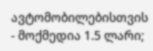ავტომობილებისთვის - მოქმედია 1.5 ლარი;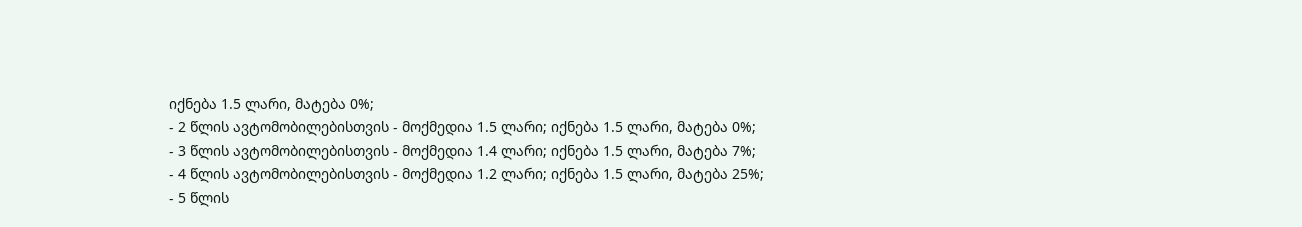იქნება 1.5 ლარი, მატება 0%;
- 2 წლის ავტომობილებისთვის - მოქმედია 1.5 ლარი; იქნება 1.5 ლარი, მატება 0%;
- 3 წლის ავტომობილებისთვის - მოქმედია 1.4 ლარი; იქნება 1.5 ლარი, მატება 7%;
- 4 წლის ავტომობილებისთვის - მოქმედია 1.2 ლარი; იქნება 1.5 ლარი, მატება 25%;
- 5 წლის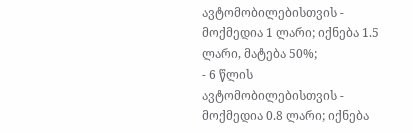ავტომობილებისთვის - მოქმედია 1 ლარი; იქნება 1.5 ლარი, მატება 50%;
- 6 წლის ავტომობილებისთვის - მოქმედია 0.8 ლარი; იქნება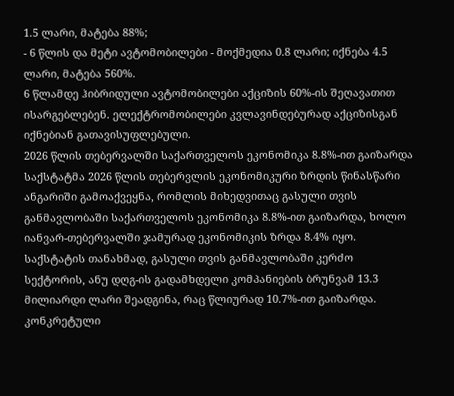1.5 ლარი, მატება 88%;
- 6 წლის და მეტი ავტომობილები - მოქმედია 0.8 ლარი; იქნება 4.5 ლარი, მატება 560%.
6 წლამდე ჰიბრიდული ავტომობილები აქციზის 60%-ის შეღავათით ისარგებლებენ. ელექტრომობილები კვლავინდებურად აქციზისგან იქნებიან გათავისუფლებული.
2026 წლის თებერვალში საქართველოს ეკონომიკა 8.8%-ით გაიზარდა
საქსტატმა 2026 წლის თებერვლის ეკონომიკური ზრდის წინასწარი ანგარიში გამოაქვეყნა, რომლის მიხედვითაც გასული თვის განმავლობაში საქართველოს ეკონომიკა 8.8%-ით გაიზარდა, ხოლო იანვარ-თებერვალში ჯამურად ეკონომიკის ზრდა 8.4% იყო. საქსტატის თანახმად, გასული თვის განმავლობაში კერძო სექტორის, ანუ დღგ-ის გადამხდელი კომპანიების ბრუნვამ 13.3 მილიარდი ლარი შეადგინა, რაც წლიურად 10.7%-ით გაიზარდა. კონკრეტული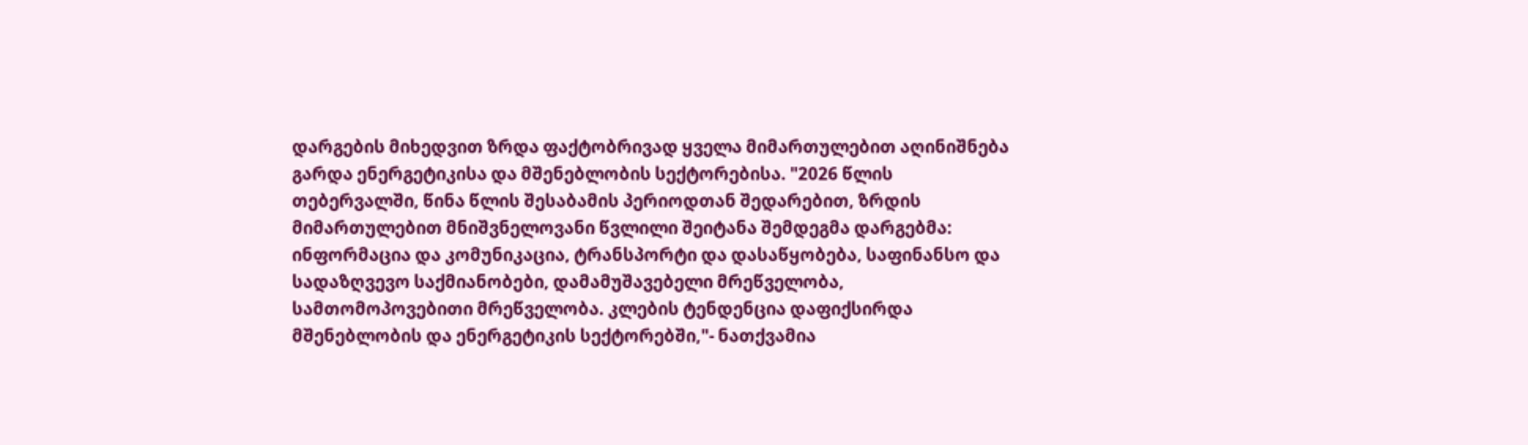დარგების მიხედვით ზრდა ფაქტობრივად ყველა მიმართულებით აღინიშნება გარდა ენერგეტიკისა და მშენებლობის სექტორებისა. "2026 წლის თებერვალში, წინა წლის შესაბამის პერიოდთან შედარებით, ზრდის მიმართულებით მნიშვნელოვანი წვლილი შეიტანა შემდეგმა დარგებმა: ინფორმაცია და კომუნიკაცია, ტრანსპორტი და დასაწყობება, საფინანსო და სადაზღვევო საქმიანობები, დამამუშავებელი მრეწველობა, სამთომოპოვებითი მრეწველობა. კლების ტენდენცია დაფიქსირდა მშენებლობის და ენერგეტიკის სექტორებში,"- ნათქვამია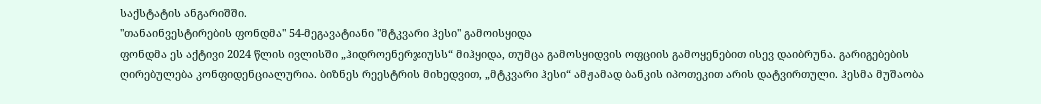საქსტატის ანგარიშში.
"თანაინვესტირების ფონდმა" 54-მეგავატიანი "მტკვარი ჰესი" გამოისყიდა
ფონდმა ეს აქტივი 2024 წლის ივლისში „ჰიდროენერჯიუსს“ მიჰყიდა, თუმცა გამოსყიდვის ოფციის გამოყენებით ისევ დაიბრუნა. გარიგებების ღირებულება კონფიდენციალურია. ბიზნეს რეესტრის მიხედვით, „მტკვარი ჰესი“ ამჟამად ბანკის იპოთეკით არის დატვირთული. ჰესმა მუშაობა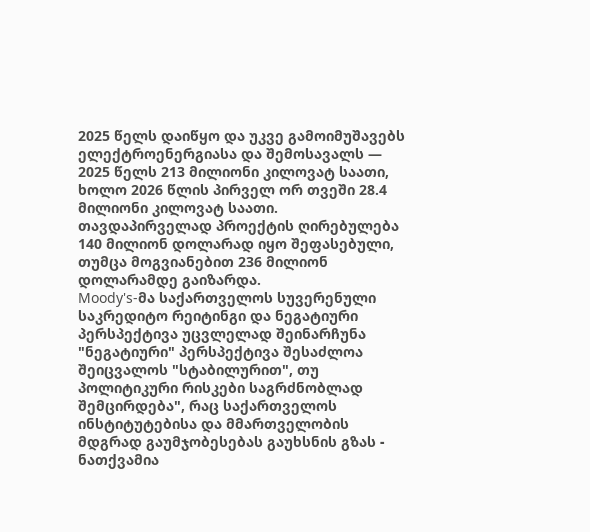2025 წელს დაიწყო და უკვე გამოიმუშავებს ელექტროენერგიასა და შემოსავალს — 2025 წელს 213 მილიონი კილოვატ საათი, ხოლო 2026 წლის პირველ ორ თვეში 28.4 მილიონი კილოვატ საათი. თავდაპირველად პროექტის ღირებულება 140 მილიონ დოლარად იყო შეფასებული, თუმცა მოგვიანებით 236 მილიონ დოლარამდე გაიზარდა.
Moody's-მა საქართველოს სუვერენული საკრედიტო რეიტინგი და ნეგატიური პერსპექტივა უცვლელად შეინარჩუნა
"ნეგატიური" პერსპექტივა შესაძლოა შეიცვალოს "სტაბილურით", თუ პოლიტიკური რისკები საგრძნობლად შემცირდება", რაც საქართველოს ინსტიტუტებისა და მმართველობის მდგრად გაუმჯობესებას გაუხსნის გზას - ნათქვამია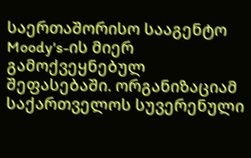საერთაშორისო სააგენტო Moody's-ის მიერ გამოქვეყნებულ შეფასებაში. ორგანიზაციამ საქართველოს სუვერენული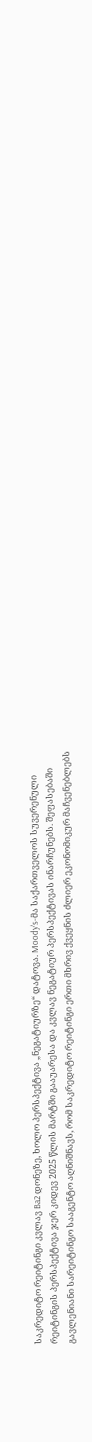საკრედიტო რეიტინგი კვლავ Ba2 დონეზე, ხოლო პერსპექტივა „ნეგატიურზე“ დატოვა. Moody's-მა საქართველოს სუვერენული რეიტინგის პერსპექტივა ჯერ კიდევ 2025 წლის მარტში გააუარესა და კვლავ ნეგატიურ პერსპექტივას ინარჩუნებს. შეფასებაში გავლენიანი სარეიტინგო სააგენტო აღნიშნავს, რომ საკრედიტო რეიტინგი ერთი მხრივ ქვეყნის ძლიერ ეკონომიკურ მაჩვენებლებს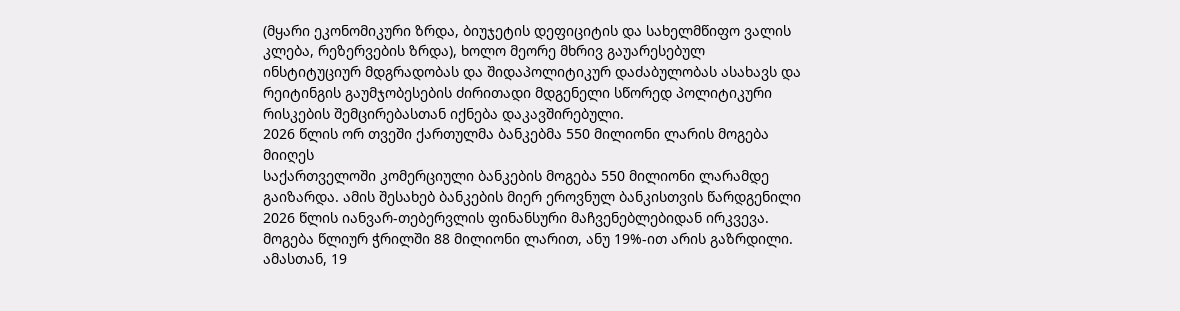(მყარი ეკონომიკური ზრდა, ბიუჯეტის დეფიციტის და სახელმწიფო ვალის კლება, რეზერვების ზრდა), ხოლო მეორე მხრივ გაუარესებულ ინსტიტუციურ მდგრადობას და შიდაპოლიტიკურ დაძაბულობას ასახავს და რეიტინგის გაუმჯობესების ძირითადი მდგენელი სწორედ პოლიტიკური რისკების შემცირებასთან იქნება დაკავშირებული.
2026 წლის ორ თვეში ქართულმა ბანკებმა 550 მილიონი ლარის მოგება მიიღეს
საქართველოში კომერციული ბანკების მოგება 550 მილიონი ლარამდე გაიზარდა. ამის შესახებ ბანკების მიერ ეროვნულ ბანკისთვის წარდგენილი 2026 წლის იანვარ-თებერვლის ფინანსური მაჩვენებლებიდან ირკვევა. მოგება წლიურ ჭრილში 88 მილიონი ლარით, ანუ 19%-ით არის გაზრდილი. ამასთან, 19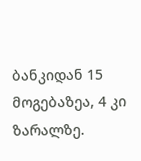ბანკიდან 15 მოგებაზეა, 4 კი ზარალზე.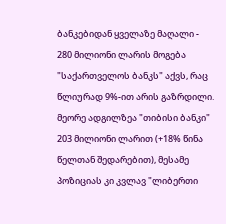ბანკებიდან ყველაზე მაღალი - 280 მილიონი ლარის მოგება "საქართველოს ბანკს" აქვს, რაც წლიურად 9%-ით არის გაზრდილი. მეორე ადგილზეა "თიბისი ბანკი" 203 მილიონი ლარით (+18% წინა წელთან შედარებით), მესამე პოზიციას კი კვლავ "ლიბერთი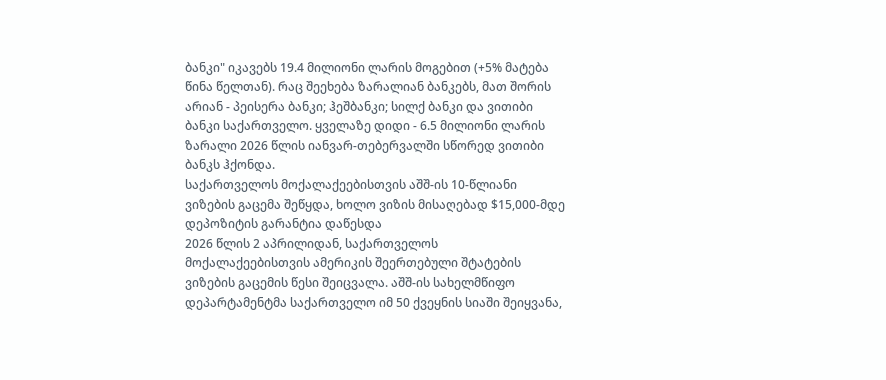ბანკი" იკავებს 19.4 მილიონი ლარის მოგებით (+5% მატება წინა წელთან). რაც შეეხება ზარალიან ბანკებს, მათ შორის არიან - პეისერა ბანკი; ჰეშბანკი; სილქ ბანკი და ვითიბი ბანკი საქართველო. ყველაზე დიდი - 6.5 მილიონი ლარის ზარალი 2026 წლის იანვარ-თებერვალში სწორედ ვითიბი ბანკს ჰქონდა.
საქართველოს მოქალაქეებისთვის აშშ-ის 10-წლიანი ვიზების გაცემა შეწყდა, ხოლო ვიზის მისაღებად $15,000-მდე დეპოზიტის გარანტია დაწესდა
2026 წლის 2 აპრილიდან, საქართველოს მოქალაქეებისთვის ამერიკის შეერთებული შტატების ვიზების გაცემის წესი შეიცვალა. აშშ-ის სახელმწიფო დეპარტამენტმა საქართველო იმ 50 ქვეყნის სიაში შეიყვანა,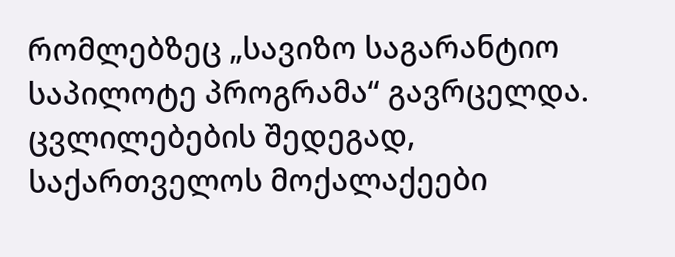რომლებზეც „სავიზო საგარანტიო საპილოტე პროგრამა“ გავრცელდა. ცვლილებების შედეგად, საქართველოს მოქალაქეები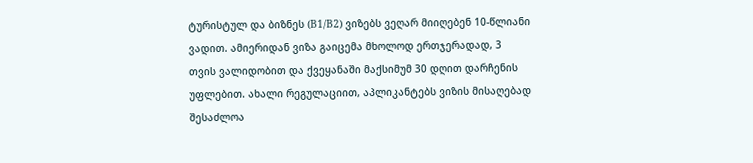ტურისტულ და ბიზნეს (B1/B2) ვიზებს ვეღარ მიიღებენ 10-წლიანი ვადით. ამიერიდან ვიზა გაიცემა მხოლოდ ერთჯერადად, 3 თვის ვალიდობით და ქვეყანაში მაქსიმუმ 30 დღით დარჩენის უფლებით. ახალი რეგულაციით, აპლიკანტებს ვიზის მისაღებად შესაძლოა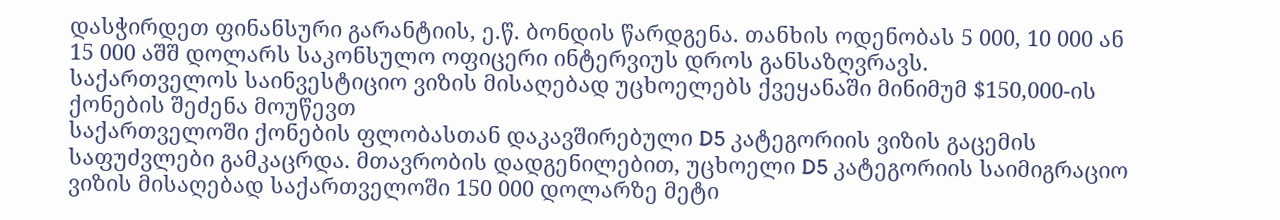დასჭირდეთ ფინანსური გარანტიის, ე.წ. ბონდის წარდგენა. თანხის ოდენობას 5 000, 10 000 ან 15 000 აშშ დოლარს საკონსულო ოფიცერი ინტერვიუს დროს განსაზღვრავს.
საქართველოს საინვესტიციო ვიზის მისაღებად უცხოელებს ქვეყანაში მინიმუმ $150,000-ის ქონების შეძენა მოუწევთ
საქართველოში ქონების ფლობასთან დაკავშირებული D5 კატეგორიის ვიზის გაცემის საფუძვლები გამკაცრდა. მთავრობის დადგენილებით, უცხოელი D5 კატეგორიის საიმიგრაციო ვიზის მისაღებად საქართველოში 150 000 დოლარზე მეტი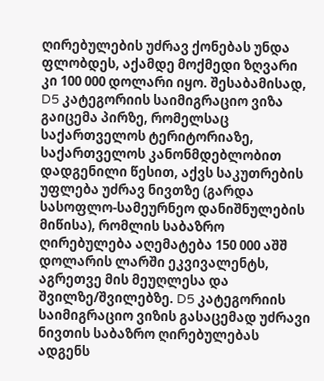ღირებულების უძრავ ქონებას უნდა ფლობდეს, აქამდე მოქმედი ზღვარი კი 100 000 დოლარი იყო. შესაბამისად, D5 კატეგორიის საიმიგრაციო ვიზა გაიცემა პირზე, რომელსაც საქართველოს ტერიტორიაზე, საქართველოს კანონმდებლობით დადგენილი წესით, აქვს საკუთრების უფლება უძრავ ნივთზე (გარდა სასოფლო-სამეურნეო დანიშნულების მიწისა), რომლის საბაზრო ღირებულება აღემატება 150 000 აშშ დოლარის ლარში ეკვივალენტს, აგრეთვე მის მეუღლესა და შვილზე/შვილებზე. D5 კატეგორიის საიმიგრაციო ვიზის გასაცემად უძრავი ნივთის საბაზრო ღირებულებას ადგენს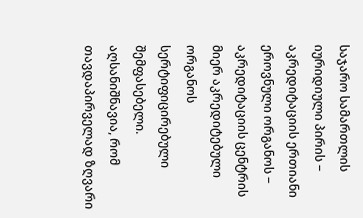საჯარო სამართლის იურიდიული პირის − აკრედიტაციის ერთიანი ეროვნული ორგანოს − აკრედიტაციის ცენტრის მიერ აკრედიტებული ორგანოს სერტიფიცირებული შემფასებელი.
აღსანიშნავია, რომ თავდაპირველად ზღვარი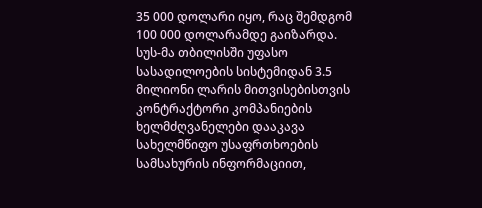35 000 დოლარი იყო, რაც შემდგომ 100 000 დოლარამდე გაიზარდა.
სუს-მა თბილისში უფასო სასადილოების სისტემიდან 3.5 მილიონი ლარის მითვისებისთვის კონტრაქტორი კომპანიების ხელმძღვანელები დააკავა
სახელმწიფო უსაფრთხოების სამსახურის ინფორმაციით,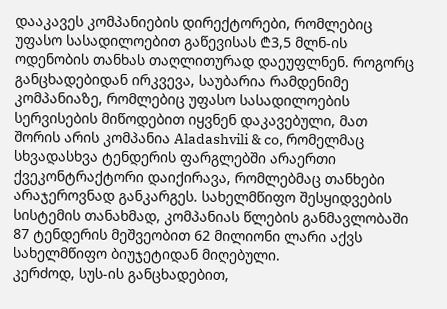დააკავეს კომპანიების დირექტორები, რომლებიც უფასო სასადილოებით გაწევისას ₾3,5 მლნ-ის ოდენობის თანხას თაღლითურად დაეუფლნენ. როგორც განცხადებიდან ირკვევა, საუბარია რამდენიმე კომპანიაზე, რომლებიც უფასო სასადილოების სერვისების მიწოდებით იყვნენ დაკავებული, მათ შორის არის კომპანია Aladashvili & co, რომელმაც სხვადასხვა ტენდერის ფარგლებში არაერთი ქვეკონტრაქტორი დაიქირავა, რომლებმაც თანხები არაჯეროვნად განკარგეს. სახელმწიფო შესყიდვების სისტემის თანახმად, კომპანიას წლების განმავლობაში 87 ტენდერის მეშვეობით 62 მილიონი ლარი აქვს სახელმწიფო ბიუჯეტიდან მიღებული.
კერძოდ, სუს-ის განცხადებით,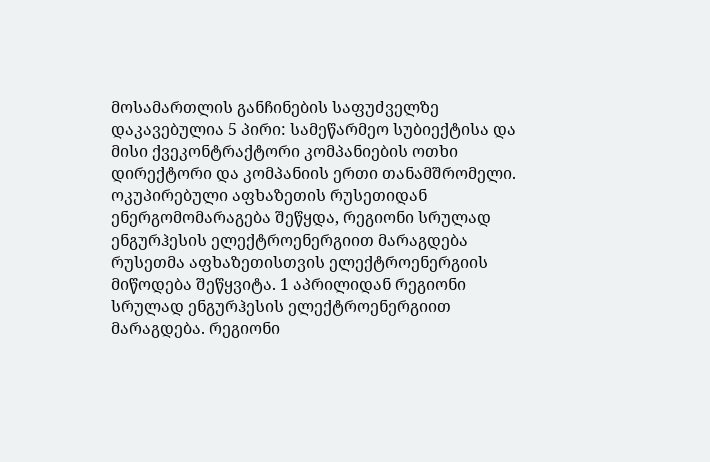მოსამართლის განჩინების საფუძველზე დაკავებულია 5 პირი: სამეწარმეო სუბიექტისა და მისი ქვეკონტრაქტორი კომპანიების ოთხი დირექტორი და კომპანიის ერთი თანამშრომელი.
ოკუპირებული აფხაზეთის რუსეთიდან ენერგომომარაგება შეწყდა, რეგიონი სრულად ენგურჰესის ელექტროენერგიით მარაგდება
რუსეთმა აფხაზეთისთვის ელექტროენერგიის მიწოდება შეწყვიტა. 1 აპრილიდან რეგიონი სრულად ენგურჰესის ელექტროენერგიით მარაგდება. რეგიონი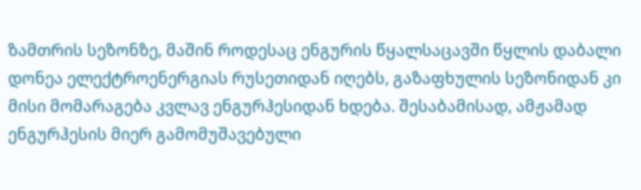ზამთრის სეზონზე, მაშინ როდესაც ენგურის წყალსაცავში წყლის დაბალი დონეა ელექტროენერგიას რუსეთიდან იღებს, გაზაფხულის სეზონიდან კი მისი მომარაგება კვლავ ენგურჰესიდან ხდება. შესაბამისად, ამჟამად ენგურჰესის მიერ გამომუშავებული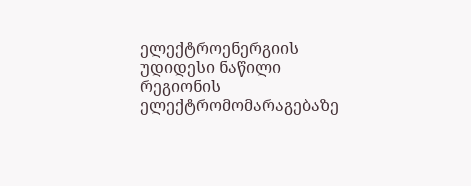ელექტროენერგიის უდიდესი ნაწილი რეგიონის ელექტრომომარაგებაზე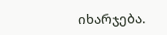იხარჯება.